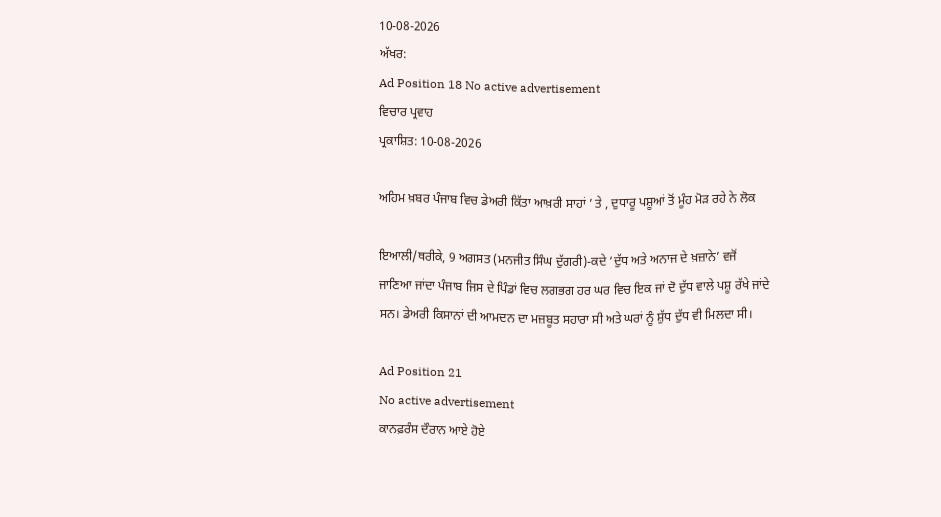10-08-2026
ਅੱਖਰ:
Ad Position 18 No active advertisement
ਵਿਚਾਰ ਪ੍ਰਵਾਹ
ਪ੍ਰਕਾਸ਼ਿਤ: 10-08-2026

ਅਹਿਮ ਖ਼ਬਰ ਪੰਜਾਬ ਵਿਚ ਡੇਅਰੀ ਕਿੱਤਾ ਆਖ਼ਰੀ ਸਾਹਾਂ ’ ਤੇ , ਦੁਧਾਰੂ ਪਸ਼ੂਆਂ ਤੋਂ ਮੂੰਹ ਮੋੜ ਰਹੇ ਨੇ ਲੋਕ

ਇਆਲੀ/ਥਰੀਕੇ, 9 ਅਗਸਤ (ਮਨਜੀਤ ਸਿੰਘ ਦੁੱਗਰੀ)-ਕਦੇ ‘ਦੁੱਧ ਅਤੇ ਅਨਾਜ ਦੇ ਖ਼ਜ਼ਾਨੇ’ ਵਜੋਂ ਜਾਣਿਆ ਜਾਂਦਾ ਪੰਜਾਬ ਜਿਸ ਦੇ ਪਿੰਡਾਂ ਵਿਚ ਲਗਭਗ ਹਰ ਘਰ ਵਿਚ ਇਕ ਜਾਂ ਦੋ ਦੁੱਧ ਵਾਲੇ ਪਸ਼ੂ ਰੱਖੇ ਜਾਂਦੇ ਸਨ। ਡੇਅਰੀ ਕਿਸਾਨਾਂ ਦੀ ਆਮਦਨ ਦਾ ਮਜ਼ਬੂਤ ਸਹਾਰਾ ਸੀ ਅਤੇ ਘਰਾਂ ਨੂੰ ਸ਼ੁੱਧ ਦੁੱਧ ਵੀ ਮਿਲਦਾ ਸੀ।

Ad Position 21
No active advertisement
ਕਾਨਫ਼ਰੰਸ ਦੌਰਾਨ ਆਏ ਹੋਏ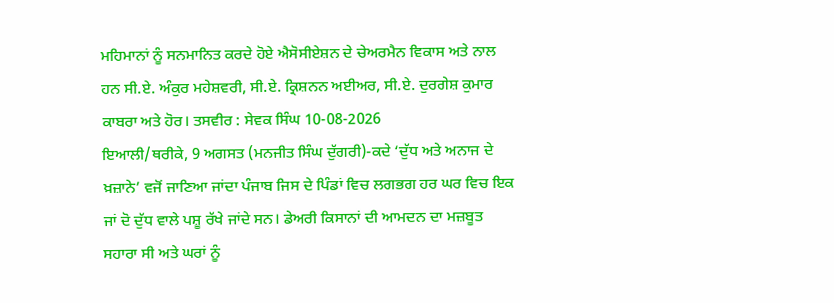ਮਹਿਮਾਨਾਂ ਨੂੰ ਸਨਮਾਨਿਤ ਕਰਦੇ ਹੋਏ ਐਸੋਸੀਏਸ਼ਨ ਦੇ ਚੇਅਰਮੈਨ ਵਿਕਾਸ ਅਤੇ ਨਾਲ ਹਨ ਸੀ.ਏ. ਅੰਕੁਰ ਮਹੇਸ਼ਵਰੀ, ਸੀ.ਏ. ਕ੍ਰਿਸ਼ਨਨ ਅਈਅਰ, ਸੀ.ਏ. ਦੁਰਗੇਸ਼ ਕੁਮਾਰ ਕਾਬਰਾ ਅਤੇ ਹੋਰ। ਤਸਵੀਰ : ਸੇਵਕ ਸਿੰਘ 10-08-2026
ਇਆਲੀ/ਥਰੀਕੇ, 9 ਅਗਸਤ (ਮਨਜੀਤ ਸਿੰਘ ਦੁੱਗਰੀ)-ਕਦੇ ‘ਦੁੱਧ ਅਤੇ ਅਨਾਜ ਦੇ ਖ਼ਜ਼ਾਨੇ’ ਵਜੋਂ ਜਾਣਿਆ ਜਾਂਦਾ ਪੰਜਾਬ ਜਿਸ ਦੇ ਪਿੰਡਾਂ ਵਿਚ ਲਗਭਗ ਹਰ ਘਰ ਵਿਚ ਇਕ ਜਾਂ ਦੋ ਦੁੱਧ ਵਾਲੇ ਪਸ਼ੂ ਰੱਖੇ ਜਾਂਦੇ ਸਨ। ਡੇਅਰੀ ਕਿਸਾਨਾਂ ਦੀ ਆਮਦਨ ਦਾ ਮਜ਼ਬੂਤ ਸਹਾਰਾ ਸੀ ਅਤੇ ਘਰਾਂ ਨੂੰ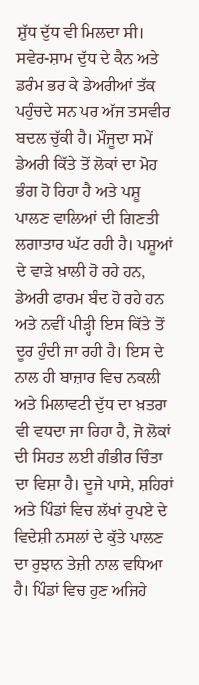ਸ਼ੁੱਧ ਦੁੱਧ ਵੀ ਮਿਲਦਾ ਸੀ। ਸਵੇਰ-ਸ਼ਾਮ ਦੁੱਧ ਦੇ ਕੈਨ ਅਤੇ ਡਰੰਮ ਭਰ ਕੇ ਡੇਅਰੀਆਂ ਤੱਕ ਪਹੁੰਚਦੇ ਸਨ ਪਰ ਅੱਜ ਤਸਵੀਰ ਬਦਲ ਚੁੱਕੀ ਹੈ। ਮੌਜੂਦਾ ਸਮੇਂ ਡੇਅਰੀ ਕਿੱਤੇ ਤੋਂ ਲੋਕਾਂ ਦਾ ਮੋਹ ਭੰਗ ਹੋ ਰਿਹਾ ਹੈ ਅਤੇ ਪਸ਼ੂ ਪਾਲਣ ਵਾਲਿਆਂ ਦੀ ਗਿਣਤੀ ਲਗਾਤਾਰ ਘੱਟ ਰਹੀ ਹੈ। ਪਸ਼ੂਆਂ ਦੇ ਵਾੜੇ ਖ਼ਾਲੀ ਹੋ ਰਹੇ ਹਨ, ਡੇਅਰੀ ਫਾਰਮ ਬੰਦ ਹੋ ਰਹੇ ਹਨ ਅਤੇ ਨਵੀਂ ਪੀੜ੍ਹੀ ਇਸ ਕਿੱਤੇ ਤੋਂ ਦੂਰ ਹੁੰਦੀ ਜਾ ਰਹੀ ਹੈ। ਇਸ ਦੇ ਨਾਲ ਹੀ ਬਾਜ਼ਾਰ ਵਿਚ ਨਕਲੀ ਅਤੇ ਮਿਲਾਵਟੀ ਦੁੱਧ ਦਾ ਖ਼ਤਰਾ ਵੀ ਵਧਦਾ ਜਾ ਰਿਹਾ ਹੈ, ਜੋ ਲੋਕਾਂ ਦੀ ਸਿਹਤ ਲਈ ਗੰਭੀਰ ਚਿੰਤਾ ਦਾ ਵਿਸ਼ਾ ਹੈ। ਦੂਜੇ ਪਾਸੇ, ਸ਼ਹਿਰਾਂ ਅਤੇ ਪਿੰਡਾਂ ਵਿਚ ਲੱਖਾਂ ਰੁਪਏ ਦੇ ਵਿਦੇਸ਼ੀ ਨਸਲਾਂ ਦੇ ਕੁੱਤੇ ਪਾਲਣ ਦਾ ਰੁਝਾਨ ਤੇਜ਼ੀ ਨਾਲ ਵਧਿਆ ਹੈ। ਪਿੰਡਾਂ ਵਿਚ ਹੁਣ ਅਜਿਹੇ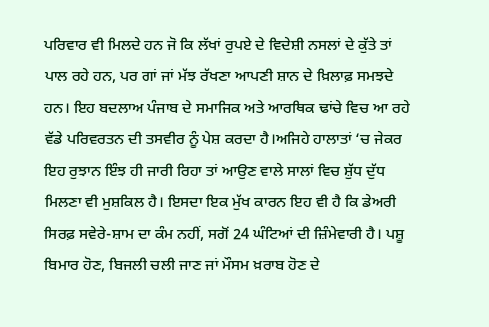ਪਰਿਵਾਰ ਵੀ ਮਿਲਦੇ ਹਨ ਜੋ ਕਿ ਲੱਖਾਂ ਰੁਪਏ ਦੇ ਵਿਦੇਸ਼ੀ ਨਸਲਾਂ ਦੇ ਕੁੱਤੇ ਤਾਂ ਪਾਲ ਰਹੇ ਹਨ, ਪਰ ਗਾਂ ਜਾਂ ਮੱਝ ਰੱਖਣਾ ਆਪਣੀ ਸ਼ਾਨ ਦੇ ਖ਼ਿਲਾਫ਼ ਸਮਝਦੇ ਹਨ। ਇਹ ਬਦਲਾਅ ਪੰਜਾਬ ਦੇ ਸਮਾਜਿਕ ਅਤੇ ਆਰਥਿਕ ਢਾਂਚੇ ਵਿਚ ਆ ਰਹੇ ਵੱਡੇ ਪਰਿਵਰਤਨ ਦੀ ਤਸਵੀਰ ਨੂੰ ਪੇਸ਼ ਕਰਦਾ ਹੈ।ਅਜਿਹੇ ਹਾਲਾਤਾਂ ‘ਚ ਜੇਕਰ ਇਹ ਰੁਝਾਨ ਇੰਝ ਹੀ ਜਾਰੀ ਰਿਹਾ ਤਾਂ ਆਉਣ ਵਾਲੇ ਸਾਲਾਂ ਵਿਚ ਸ਼ੁੱਧ ਦੁੱਧ ਮਿਲਣਾ ਵੀ ਮੁਸ਼ਕਿਲ ਹੈ। ਇਸਦਾ ਇਕ ਮੁੱਖ ਕਾਰਨ ਇਹ ਵੀ ਹੈ ਕਿ ਡੇਅਰੀ ਸਿਰਫ਼ ਸਵੇਰੇ-ਸ਼ਾਮ ਦਾ ਕੰਮ ਨਹੀਂ, ਸਗੋਂ 24 ਘੰਟਿਆਂ ਦੀ ਜ਼ਿੰਮੇਵਾਰੀ ਹੈ। ਪਸ਼ੂ ਬਿਮਾਰ ਹੋਣ, ਬਿਜਲੀ ਚਲੀ ਜਾਣ ਜਾਂ ਮੌਸਮ ਖ਼ਰਾਬ ਹੋਣ ਦੇ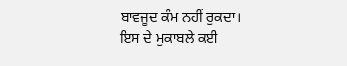ਬਾਵਜੂਦ ਕੰਮ ਨਹੀਂ ਰੁਕਦਾ। ਇਸ ਦੇ ਮੁਕਾਬਲੇ ਕਈ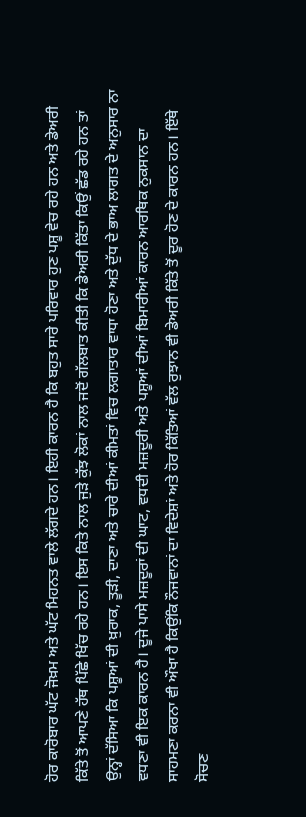ਹੋਰ ਕਾਰੋਬਾਰ ਘੱਟ ਜੋਖ਼ਮ ਅਤੇ ਘੱਟ ਮਿਹਨਤ ਵਾਲੇ ਲੱਗਦੇ ਹਨ। ਇਹੀ ਕਾਰਨ ਹੈ ਕਿ ਬਹੁਤ ਸਾਰੇ ਪਰਿਵਾਰ ਹੁਣ ਪਸ਼ੂ ਵੇਚ ਰਹੇ ਹਨ ਅਤੇ ਡੇਅਰੀ ਕਿੱਤੇ ਤੋਂ ਆਪਣੇ ਹੱਥ ਪਿੱਛੇ ਖਿੱਚ ਰਹੇ ਹਨ। ਇਸ ਕਿਤੇ ਨਾਲ ਜੁੜੇ ਕੁੱਝ ਲੋਕਾਂ ਨਾਲ ਜਦੋਂ ਗੱਲਬਾਤ ਕੀਤੀ ਕਿ ਡੇਅਰੀ ਕਿੱਤਾ ਕਿਉਂ ਛੱਡ ਰਹੇ ਹਨ ਤਾਂ ਉਨ੍ਹਾਂ ਦੱਸਿਆ ਕਿ ਪਸ਼ੂਆਂ ਦੀ ਖ਼ੁਰਾਕ, ਤੂੜੀ, ਦਾਣਾ ਅਤੇ ਚਾਰੇ ਦੀਆਂ ਕੀਮਤਾਂ ਵਿਚ ਲਗਾਤਾਰ ਵਾਧਾ ਹੋਣਾ ਅਤੇ ਦੁੱਧ ਦੇ ਭਾਅ ਲਾਗਤ ਦੇ ਅਨੁਸਾਰ ਨਾ ਵਧਣਾ ਵੀ ਇਕ ਕਾਰਨ ਹੈ। ਦੂਜੇ ਪਾਸੇ ਮਜ਼ਦੂਰਾਂ ਦੀ ਘਾਟ, ਵਧਦੀ ਮਜ਼ਦੂਰੀ ਅਤੇ ਪਸ਼ੂਆਂ ਦੀਆਂ ਬਿਮਾਰੀਆਂ ਕਾਰਨ ਆਰਥਿਕ ਨੁਕਸਾਨ ਦਾ ਸਾਹਮਣਾ ਕਰਨਾ ਵੀ ਔਖਾ ਹੈ ਕਿਉਂਕਿ ਨੌਜਵਾਨਾਂ ਦਾ ਵਿਦੇਸ਼ਾਂ ਅਤੇ ਹੋਰ ਕਿੱਤਿਆਂ ਵੱਲ ਰੁਝਾਨ ਵੀ ਡੇਅਰੀ ਕਿੱਤੇ ਤੋਂ ਦੂਰ ਹੋਣ ਦੇ ਕਾਰਨ ਹਨ। ਇੱਥੇ ਸੋਚਣ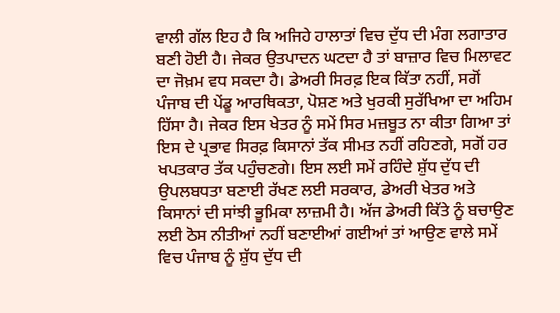ਵਾਲੀ ਗੱਲ ਇਹ ਹੈ ਕਿ ਅਜਿਹੇ ਹਾਲਾਤਾਂ ਵਿਚ ਦੁੱਧ ਦੀ ਮੰਗ ਲਗਾਤਾਰ ਬਣੀ ਹੋਈ ਹੈ। ਜੇਕਰ ਉਤਪਾਦਨ ਘਟਦਾ ਹੈ ਤਾਂ ਬਾਜ਼ਾਰ ਵਿਚ ਮਿਲਾਵਟ ਦਾ ਜੋਖ਼ਮ ਵਧ ਸਕਦਾ ਹੈ। ਡੇਅਰੀ ਸਿਰਫ਼ ਇਕ ਕਿੱਤਾ ਨਹੀਂ, ਸਗੋਂ ਪੰਜਾਬ ਦੀ ਪੇਂਡੂ ਆਰਥਿਕਤਾ, ਪੋਸ਼ਣ ਅਤੇ ਖੁਰਕੀ ਸੁਰੱਖਿਆ ਦਾ ਅਹਿਮ ਹਿੱਸਾ ਹੈ। ਜੇਕਰ ਇਸ ਖੇਤਰ ਨੂੰ ਸਮੇਂ ਸਿਰ ਮਜ਼ਬੂਤ ਨਾ ਕੀਤਾ ਗਿਆ ਤਾਂ ਇਸ ਦੇ ਪ੍ਰਭਾਵ ਸਿਰਫ਼ ਕਿਸਾਨਾਂ ਤੱਕ ਸੀਮਤ ਨਹੀਂ ਰਹਿਣਗੇ, ਸਗੋਂ ਹਰ ਖਪਤਕਾਰ ਤੱਕ ਪਹੁੰਚਣਗੇ। ਇਸ ਲਈ ਸਮੇਂ ਰਹਿੰਦੇ ਸ਼ੁੱਧ ਦੁੱਧ ਦੀ ਉਪਲਬਧਤਾ ਬਣਾਈ ਰੱਖਣ ਲਈ ਸਰਕਾਰ, ਡੇਅਰੀ ਖੇਤਰ ਅਤੇ ਕਿਸਾਨਾਂ ਦੀ ਸਾਂਝੀ ਭੂਮਿਕਾ ਲਾਜ਼ਮੀ ਹੈ। ਅੱਜ ਡੇਅਰੀ ਕਿੱਤੇ ਨੂੰ ਬਚਾਉਣ ਲਈ ਠੋਸ ਨੀਤੀਆਂ ਨਹੀਂ ਬਣਾਈਆਂ ਗਈਆਂ ਤਾਂ ਆਉਣ ਵਾਲੇ ਸਮੇਂ ਵਿਚ ਪੰਜਾਬ ਨੂੰ ਸ਼ੁੱਧ ਦੁੱਧ ਦੀ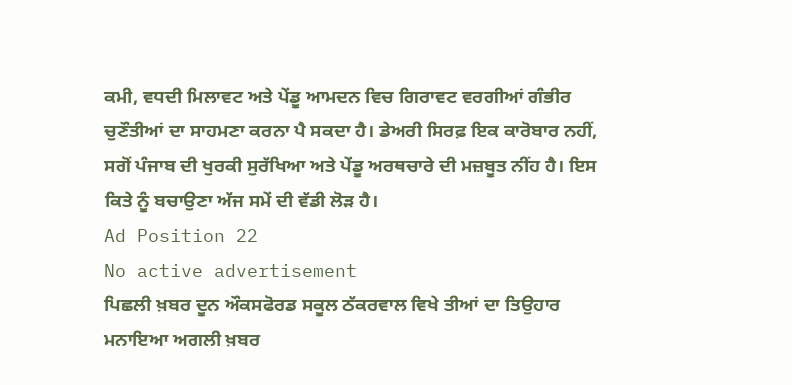ਕਮੀ, ਵਧਦੀ ਮਿਲਾਵਟ ਅਤੇ ਪੇਂਡੂ ਆਮਦਨ ਵਿਚ ਗਿਰਾਵਟ ਵਰਗੀਆਂ ਗੰਭੀਰ ਚੁਣੌਤੀਆਂ ਦਾ ਸਾਹਮਣਾ ਕਰਨਾ ਪੈ ਸਕਦਾ ਹੈ। ਡੇਅਰੀ ਸਿਰਫ਼ ਇਕ ਕਾਰੋਬਾਰ ਨਹੀਂ, ਸਗੋਂ ਪੰਜਾਬ ਦੀ ਖੁਰਕੀ ਸੁਰੱਖਿਆ ਅਤੇ ਪੇਂਡੂ ਅਰਥਚਾਰੇ ਦੀ ਮਜ਼ਬੂਤ ਨੀਂਹ ਹੈ। ਇਸ ਕਿਤੇ ਨੂੰ ਬਚਾਉਣਾ ਅੱਜ ਸਮੇਂ ਦੀ ਵੱਡੀ ਲੋੜ ਹੈ।
Ad Position 22
No active advertisement
ਪਿਛਲੀ ਖ਼ਬਰ ਦੂਨ ਔਕਸਫੋਰਡ ਸਕੂਲ ਠੱਕਰਵਾਲ ਵਿਖੇ ਤੀਆਂ ਦਾ ਤਿਉਹਾਰ ਮਨਾਇਆ ਅਗਲੀ ਖ਼ਬਰ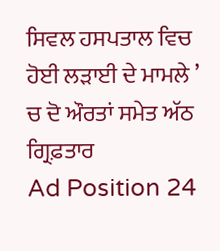ਸਿਵਲ ਹਸਪਤਾਲ ਵਿਚ ਹੋਈ ਲੜਾਈ ਦੇ ਮਾਮਲੇ ’ ਚ ਦੋ ਔਰਤਾਂ ਸਮੇਤ ਅੱਠ ਗ੍ਰਿਫ਼ਤਾਰ
Ad Position 24